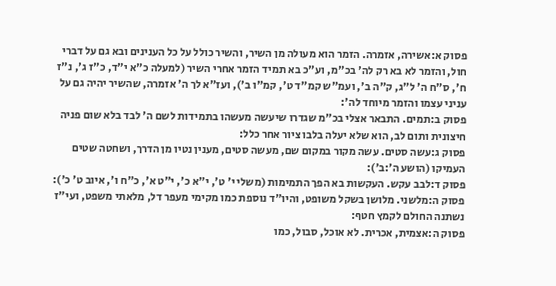פסוק א:אשירה, אזמרה. הזמר הוא מעולה מן השיר, והשיר כולל על כל הענינים ובא גם על דברי חול, והזמר לא בא רק לה' בכ"מ, וע"כ בא תמיד הזמר אחרי השיר (למעלה כ"א י"ד, כ"ז ג', נ"ז ח', ס"ח ה' ל"ג, ק"ה ב', ועמ"ש קמ"ד ט', קמ"ו ב'), ועז"א לך ה' אזמרה, שהשיר יהיה גם על עניני עצמו והזמר מיוחד לה':
פסוק ב:תמים. התבאר אצלי בכ"מ שגדרו שיעשה מעשהו בתמידות לשם ה' לבד בלא שום פניה חיצונית ותום לב, הוא שלא יעלה בלבו ציור אחר כלל:
פסוק ג:עשה סטים. עשה מקור במקום שם, מעשה סטים, מענין נטיו מן הדרך, ושחטה שטים העמיקו (הושע ה׳:ב׳):
פסוק ד:לבב עקש. העקשות בא הפך התמימות (משלי י' ט', י"א כ', י"ט א', כ"ח ו', איוב ט' כ'):
פסוק ה:מלשני. מלושן בשקל משופט, והיו"ד נוספת כמו מקימי מעפר דל, מלאתי משפט, ועי"ז נשתנה החולם לקמץ חטף:
פסוק ה:אצמית, אכרית. לא אוכל, סבול, כמו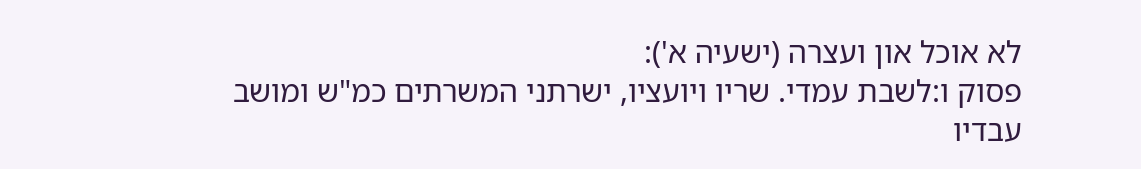לא אוכל און ועצרה (ישעיה א'):
פסוק ו:לשבת עמדי. שריו ויועציו, ישרתני המשרתים כמ"ש ומושב עבדיו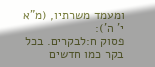ומעמד משרתיו, (מ"א י' ה'):
פסוק ח:לבקרים. בכל בקר כמו חדשים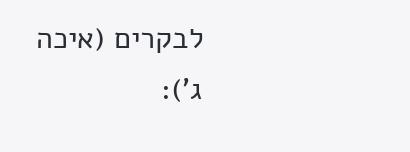לבקרים (איכה ג'):